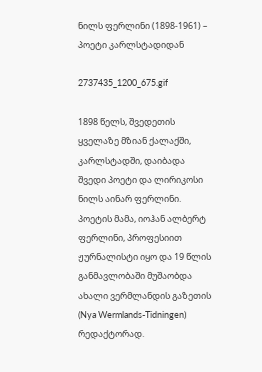ნილს ფერლინი (1898-1961) – პოეტი კარლსტადიდან

2737435_1200_675.gif

1898 წელს, შვედეთის ყველაზე მზიან ქალაქში, კარლსტადში, დაიბადა შვედი პოეტი და ლირიკოსი ნილს აინარ ფერლინი. პოეტის მამა, იოჰან ალბერტ ფერლინი, პროფესიით ჟურნალისტი იყო და 19 წლის განმავლობაში მუშაობდა ახალი ვერმლანდის გაზეთის (Nya Wermlands-Tidningen) რედაქტორად.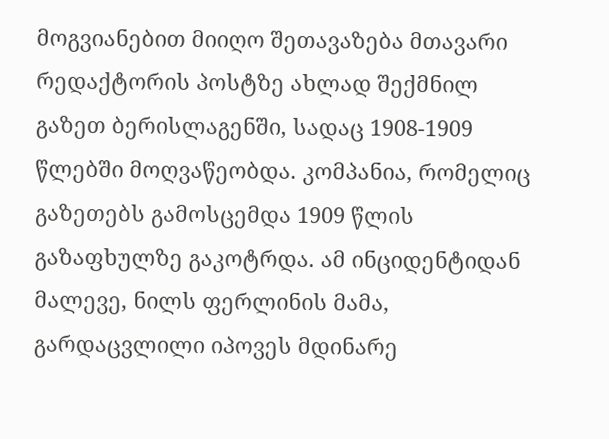მოგვიანებით მიიღო შეთავაზება მთავარი რედაქტორის პოსტზე ახლად შექმნილ გაზეთ ბერისლაგენში, სადაც 1908-1909 წლებში მოღვაწეობდა. კომპანია, რომელიც გაზეთებს გამოსცემდა 1909 წლის გაზაფხულზე გაკოტრდა. ამ ინციდენტიდან მალევე, ნილს ფერლინის მამა, გარდაცვლილი იპოვეს მდინარე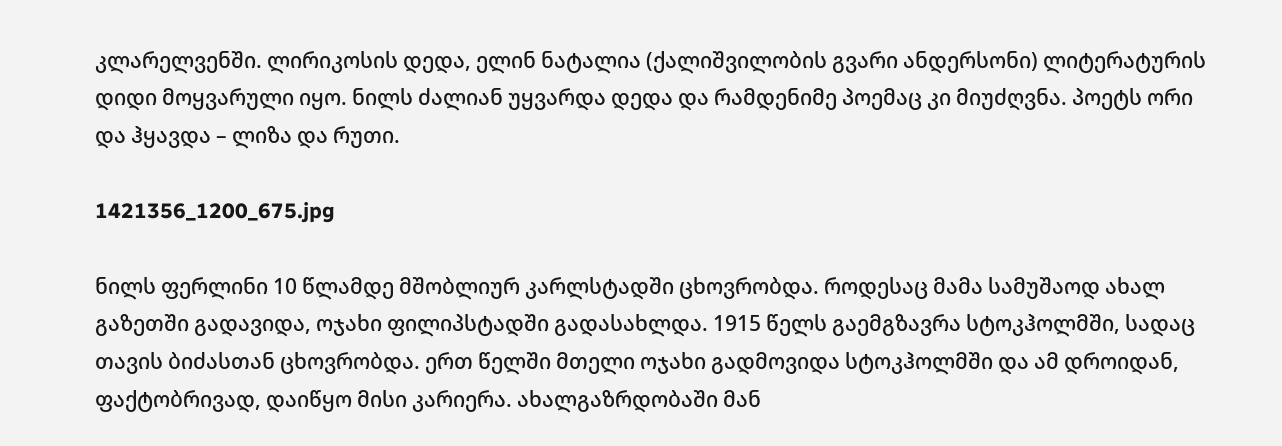კლარელვენში. ლირიკოსის დედა, ელინ ნატალია (ქალიშვილობის გვარი ანდერსონი) ლიტერატურის დიდი მოყვარული იყო. ნილს ძალიან უყვარდა დედა და რამდენიმე პოემაც კი მიუძღვნა. პოეტს ორი და ჰყავდა – ლიზა და რუთი.

1421356_1200_675.jpg

ნილს ფერლინი 10 წლამდე მშობლიურ კარლსტადში ცხოვრობდა. როდესაც მამა სამუშაოდ ახალ გაზეთში გადავიდა, ოჯახი ფილიპსტადში გადასახლდა. 1915 წელს გაემგზავრა სტოკჰოლმში, სადაც თავის ბიძასთან ცხოვრობდა. ერთ წელში მთელი ოჯახი გადმოვიდა სტოკჰოლმში და ამ დროიდან, ფაქტობრივად, დაიწყო მისი კარიერა. ახალგაზრდობაში მან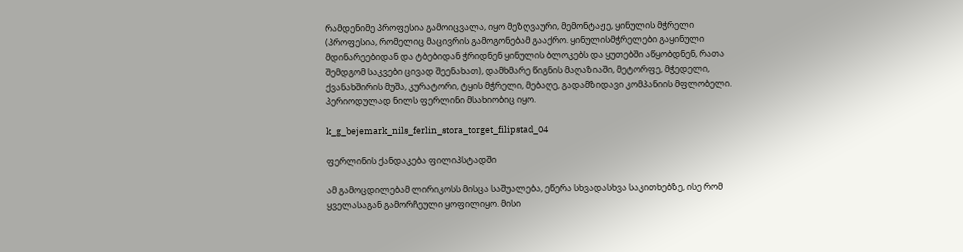რამდენიმე პროფესია გამოიცვალა, იყო მეზღვაური, მემონტაჟე, ყინულის მჭრელი (პროფესია, რომელიც მაცივრის გამოგონებამ გააქრო. ყინულისმჭრელები გაყინული მდინარეებიდან და ტბებიდან ჭრიდნენ ყინულის ბლოკებს და ყუთებში აწყობდნენ, რათა შემდგომ საკვები ცივად შეენახათ), დამხმარე წიგნის მაღაზიაში, მეტორფე, მჭედელი, ქვანახშირის მუშა, კურატორი, ტყის მჭრელი, მებაღე, გადამზიდავი კომპანიის მფლობელი. პერიოდულად ნილს ფერლინი მსახიობიც იყო.

k_g_bejemark_nils_ferlin_stora_torget_filipstad_04

ფერლინის ქანდაკება ფილიპსტადში

ამ გამოცდილებამ ლირიკოსს მისცა საშუალება, ეწერა სხვადასხვა საკითხებზე, ისე რომ ყველასაგან გამორჩეული ყოფილიყო. მისი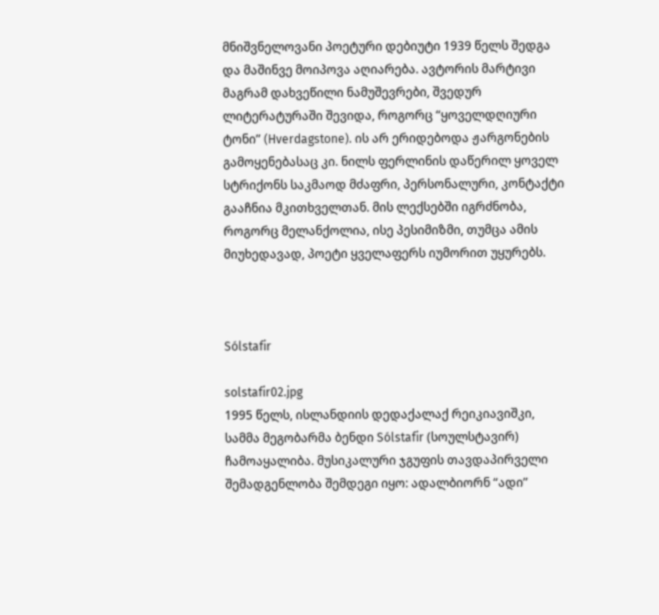მნიშვნელოვანი პოეტური დებიუტი 1939 წელს შედგა და მაშინვე მოიპოვა აღიარება. ავტორის მარტივი მაგრამ დახვეწილი ნამუშევრები, შვედურ ლიტერატურაში შევიდა, როგორც “ყოველდღიური ტონი” (Hverdagstone). ის არ ერიდებოდა ჟარგონების გამოყენებასაც კი. ნილს ფერლინის დაწერილ ყოველ სტრიქონს საკმაოდ მძაფრი, პერსონალური, კონტაქტი გააჩნია მკითხველთან. მის ლექსებში იგრძნობა, როგორც მელანქოლია, ისე პესიმიზმი, თუმცა ამის მიუხედავად, პოეტი ყველაფერს იუმორით უყურებს.



Sólstafir

solstafir02.jpg
1995 წელს, ისლანდიის დედაქალაქ რეიკიავიშკი, სამმა მეგობარმა ბენდი Sólstafir (სოულსტავირ) ჩამოაყალიბა. მუსიკალური ჯგუფის თავდაპირველი შემადგენლობა შემდეგი იყო: ადალბიორნ “ადი”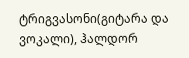ტრიგვასონი(გიტარა და ვოკალი), ჰალდორ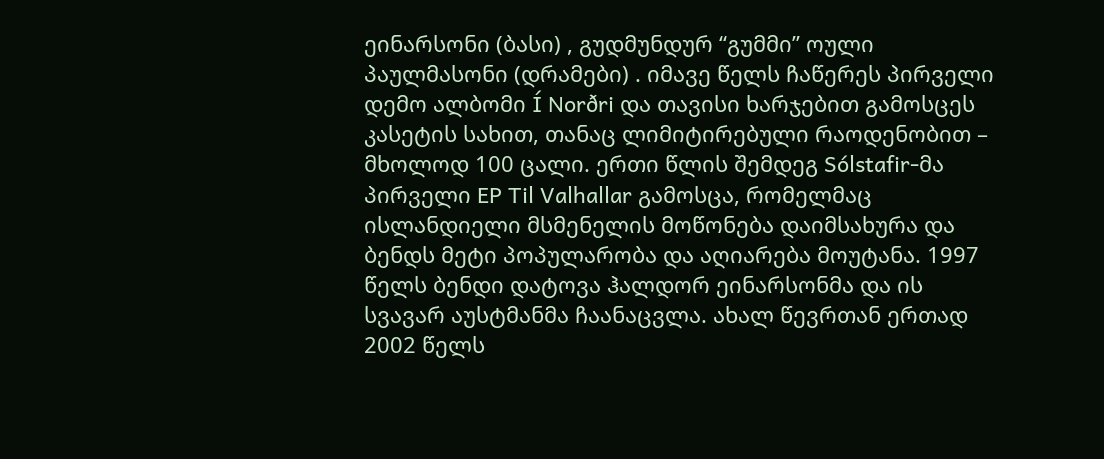ეინარსონი (ბასი) , გუდმუნდურ “გუმმი” ოული პაულმასონი (დრამები) . იმავე წელს ჩაწერეს პირველი დემო ალბომი Í Norðri და თავისი ხარჯებით გამოსცეს კასეტის სახით, თანაც ლიმიტირებული რაოდენობით – მხოლოდ 100 ცალი. ერთი წლის შემდეგ Sólstafir-მა პირველი EP Til Valhallar გამოსცა, რომელმაც ისლანდიელი მსმენელის მოწონება დაიმსახურა და ბენდს მეტი პოპულარობა და აღიარება მოუტანა. 1997 წელს ბენდი დატოვა ჰალდორ ეინარსონმა და ის სვავარ აუსტმანმა ჩაანაცვლა. ახალ წევრთან ერთად 2002 წელს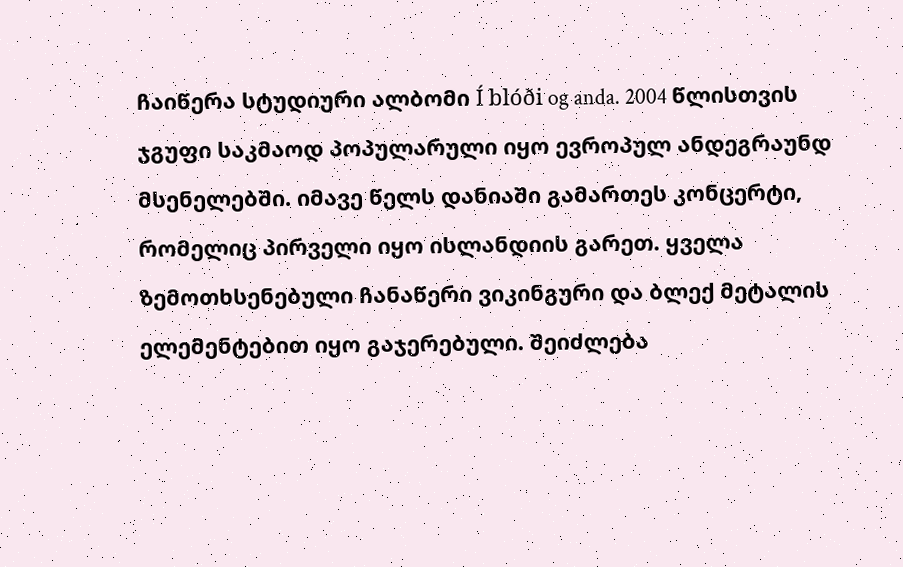ჩაიწერა სტუდიური ალბომი Í blóði og anda. 2004 წლისთვის ჯგუფი საკმაოდ პოპულარული იყო ევროპულ ანდეგრაუნდ მსენელებში. იმავე წელს დანიაში გამართეს კონცერტი, რომელიც პირველი იყო ისლანდიის გარეთ. ყველა ზემოთხსენებული ჩანაწერი ვიკინგური და ბლექ მეტალის ელემენტებით იყო გაჯერებული. შეიძლება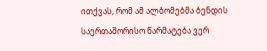ითქვას, რომ ამ ალბომებმა ბენდის საერთაშორისო წარმატება ვერ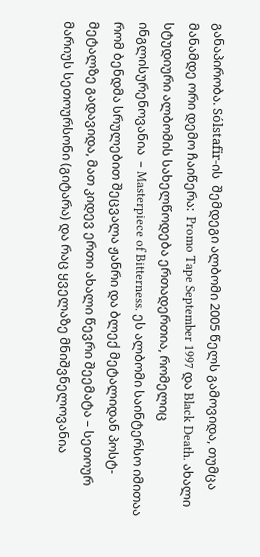განაპირობა. Sólstafir-ის  შემდეგი ალბომი 2005 წელს გამოვიდა, თუმცა მანამდე ორი დემო ჩაიწერა:  Promo Tape September 1997 და Black Death. ახალი სტუდიური ალბომის სახელწოდება ერთადერთია, რომელიც ინგლისურენოვანია  – Masterpiece of Bitterness. ეს ალბომი საინტერსო იმითაა რომ ბენდმა სრულებით შეცვალა ჟანრი და ბლექ მეტალიდან პოსტ-მეტალზე გადავიდა, მათ კიდევ ერთი ახალი წევრი შეემატა – სეთოურ მარიუს სეთოურსონი (გიტარა) და რაც ყველაზე მნიშვნელოვანია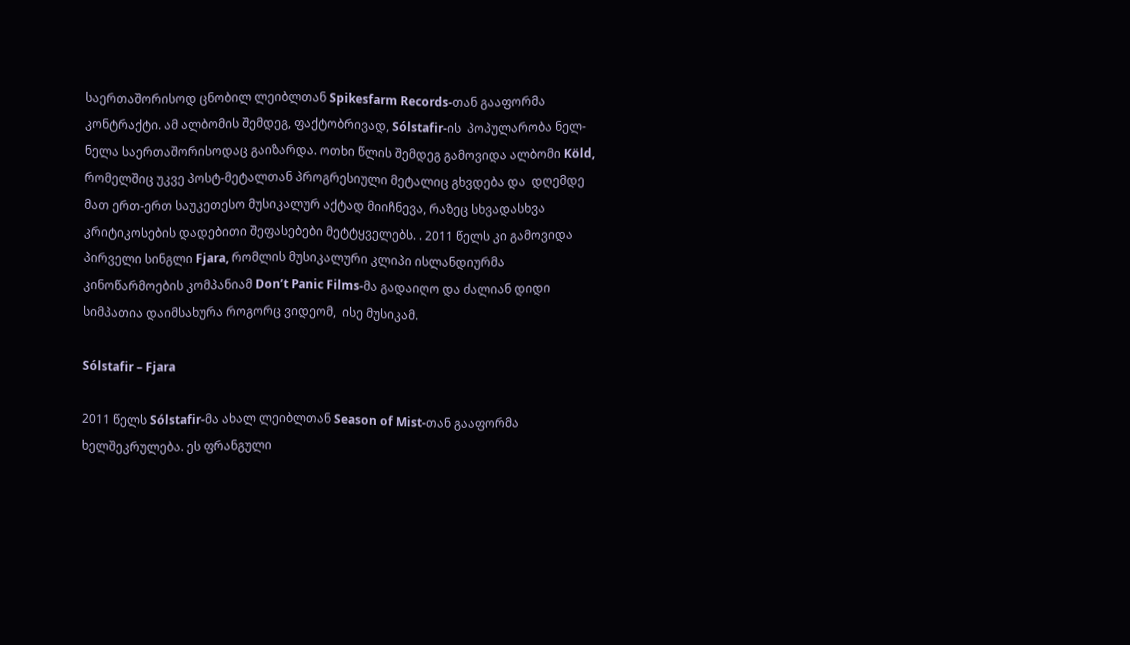საერთაშორისოდ ცნობილ ლეიბლთან Spikesfarm Records-თან გააფორმა კონტრაქტი. ამ ალბომის შემდეგ, ფაქტობრივად, Sólstafir-ის  პოპულარობა ნელ-ნელა საერთაშორისოდაც გაიზარდა. ოთხი წლის შემდეგ გამოვიდა ალბომი Köld, რომელშიც უკვე პოსტ-მეტალთან პროგრესიული მეტალიც გხვდება და  დღემდე მათ ერთ-ერთ საუკეთესო მუსიკალურ აქტად მიიჩნევა, რაზეც სხვადასხვა კრიტიკოსების დადებითი შეფასებები მეტტყველებს. . 2011 წელს კი გამოვიდა პირველი სინგლი Fjara, რომლის მუსიკალური კლიპი ისლანდიურმა კინოწარმოების კომპანიამ Don’t Panic Films-მა გადაიღო და ძალიან დიდი სიმპათია დაიმსახურა როგორც ვიდეომ,  ისე მუსიკამ.

Sólstafir – Fjara

2011 წელს Sólstafir-მა ახალ ლეიბლთან Season of Mist-თან გააფორმა ხელშეკრულება. ეს ფრანგული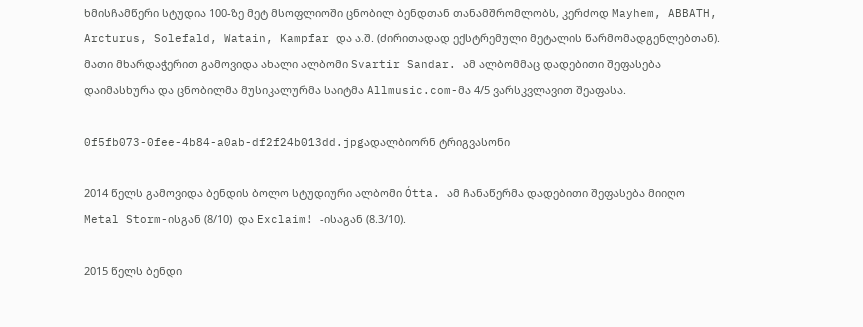ხმისჩამწერი სტუდია 100-ზე მეტ მსოფლიოში ცნობილ ბენდთან თანამშრომლობს, კერძოდ Mayhem, ABBATH, Arcturus, Solefald, Watain, Kampfar და ა.შ. (ძირითადად ექსტრემული მეტალის წარმომადგენლებთან). მათი მხარდაჭერით გამოვიდა ახალი ალბომი Svartir Sandar. ამ ალბომმაც დადებითი შეფასება დაიმასხურა და ცნობილმა მუსიკალურმა საიტმა Allmusic.com-მა 4/5 ვარსკვლავით შეაფასა.

0f5fb073-0fee-4b84-a0ab-df2f24b013dd.jpgადალბიორნ ტრიგვასონი

2014 წელს გამოვიდა ბენდის ბოლო სტუდიური ალბომი Ótta. ამ ჩანაწერმა დადებითი შეფასება მიიღო Metal Storm-ისგან (8/10)  და Exclaim! -ისაგან (8.3/10).

2015 წელს ბენდი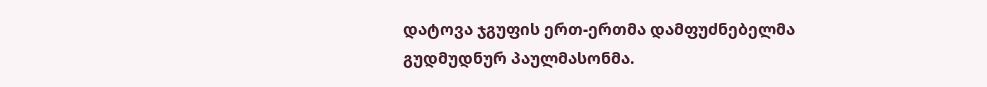დატოვა ჯგუფის ერთ-ერთმა დამფუძნებელმა გუდმუდნურ პაულმასონმა.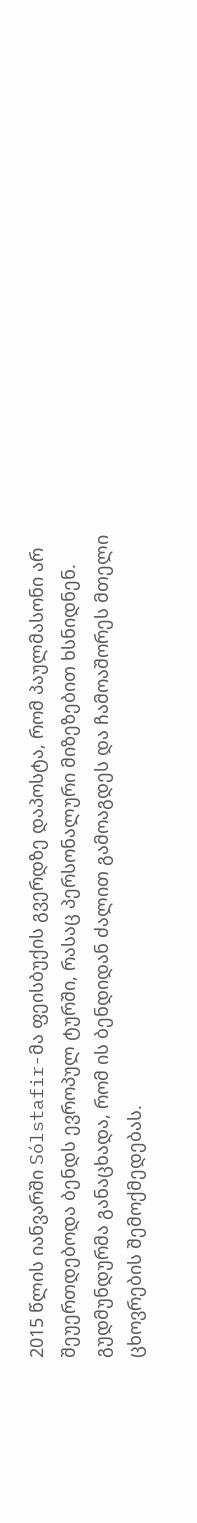2015 წლის იანვარში Sólstafir-მა ფეისბუქის გვერდზე დაპოსტა, რომ პაულმასონი არ შეუერთდებოდა ბენდს ევროპულ ტურში, რასაც პერსონალური მიზეზებით ხსნიდნენ. გუდმუნდურმა განაცხადა, რომ ის ბენდიდან ძალით გამოაგდეს და ჩამოაშორეს მთელი ცხოვრების შემოქმედებას.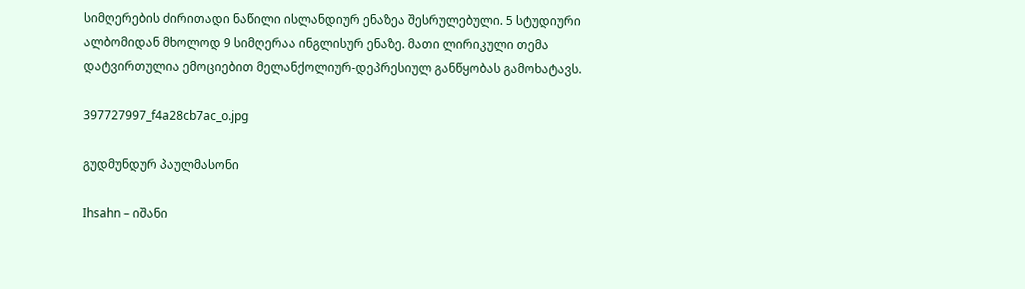სიმღერების ძირითადი ნაწილი ისლანდიურ ენაზეა შესრულებული. 5 სტუდიური ალბომიდან მხოლოდ 9 სიმღერაა ინგლისურ ენაზე. მათი ლირიკული თემა დატვირთულია ემოციებით მელანქოლიურ-დეპრესიულ განწყობას გამოხატავს.

397727997_f4a28cb7ac_o.jpg

გუდმუნდურ პაულმასონი

Ihsahn – იშანი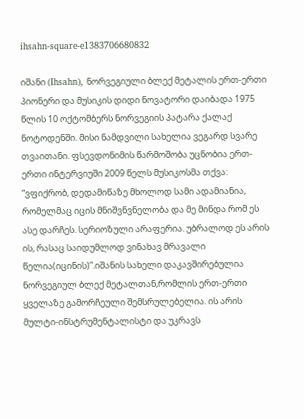ihsahn-square-e1383706680832

იშანი (Ihsahn), ნორვეგიული ბლექ მეტალის ერთ-ერთი პიონერი და მუსიკის დიდი ნოვატორი დაიბადა 1975 წლის 10 ოქტომბერს ნორვეგიის პატარა ქალაქ ნოტოდენში. მისი ნამდვილი სახელია ვეგარდ სვარე თვაითანი. ფსევდონიმის წარმოშობა უცნობია ერთ-ერთი ინტერვიუში 2009 წელს მუსიკოსმა თქვა: “ვფიქრობ, დედამიწაზე მხოლოდ სამი ადამიანია, რომელმაც იცის მნიშვნვნელობა და მე მინდა რომ ეს ასე დარჩეს. სერიოზული არაფერია. უბრალოდ ეს არის ის, რასაც საიდუმლოდ ვინახავ მრავალი წელია(იცინის)”.იშანის სახელი დაკავშირებულია ნორვეგიულ ბლექ მეტალთან,რომლის ერთ-ერთი ყველაზე გამორჩეული შემსრულებელია. ის არის მულტი-ინსტრუმენტალისტი და უკრავს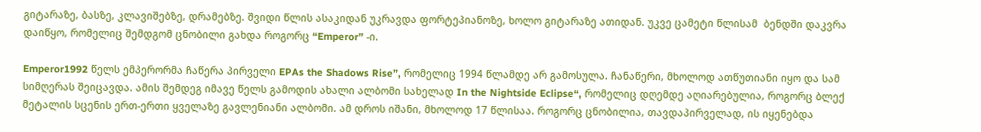გიტარაზე, ბასზე, კლავიშებზე, დრამებზე. შვიდი წლის ასაკიდან უკრავდა ფორტეპიანოზე, ხოლო გიტარაზე ათიდან. უკვე ცამეტი წლისამ  ბენდში დაკვრა დაიწყო, რომელიც შემდგომ ცნობილი გახდა როგორც “Emperor” -ი.

Emperor1992 წელს ემპერორმა ჩაწერა პირველი EPAs the Shadows Rise”, რომელიც 1994 წლამდე არ გამოსულა. ჩანაწერი, მხოლოდ ათწუთიანი იყო და სამ სიმღერას შეიცავდა. ამის შემდეგ იმავე წელს გამოდის ახალი ალბომი სახელად In the Nightside Eclipse“, რომელიც დღემდე აღიარებულია, როგორც ბლექ მეტალის სცენის ერთ-ერთი ყველაზე გავლენიანი ალბომი. ამ დროს იშანი, მხოლოდ 17 წლისაა. როგორც ცნობილია, თავდაპირველად, ის იყენებდა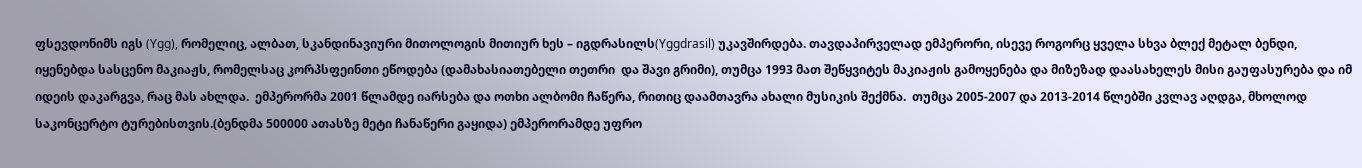ფსევდონიმს იგს (Ygg), რომელიც, ალბათ, სკანდინავიური მითოლოგის მითიურ ხეს – იგდრასილს(Yggdrasil) უკავშირდება. თავდაპირველად ემპერორი, ისევე როგორც ყველა სხვა ბლექ მეტალ ბენდი, იყენებდა სასცენო მაკიაჟს, რომელსაც კორპსფეინთი ეწოდება (დამახასიათებელი თეთრი  და შავი გრიმი), თუმცა 1993 მათ შეწყვიტეს მაკიაჟის გამოყენება და მიზეზად დაასახელეს მისი გაუფასურება და იმ იდეის დაკარგვა, რაც მას ახლდა.  ემპერორმა 2001 წლამდე იარსება და ოთხი ალბომი ჩაწერა, რითიც დაამთავრა ახალი მუსიკის შექმნა.  თუმცა 2005-2007 და 2013-2014 წლებში კვლავ აღდგა, მხოლოდ საკონცერტო ტურებისთვის.(ბენდმა 500000 ათასზე მეტი ჩანაწერი გაყიდა) ემპერორამდე უფრო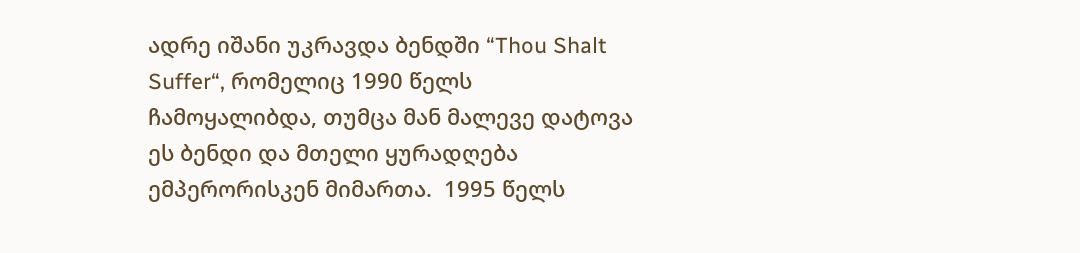ადრე იშანი უკრავდა ბენდში “Thou Shalt Suffer“, რომელიც 1990 წელს ჩამოყალიბდა, თუმცა მან მალევე დატოვა  ეს ბენდი და მთელი ყურადღება ემპერორისკენ მიმართა.  1995 წელს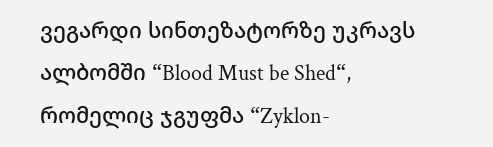ვეგარდი სინთეზატორზე უკრავს ალბომში “Blood Must be Shed“, რომელიც ჯგუფმა “Zyklon-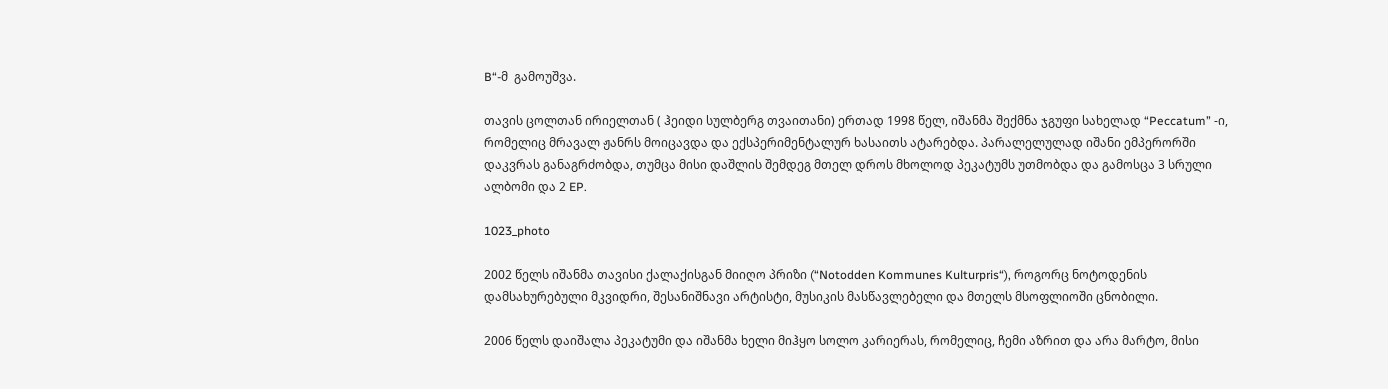B“-მ  გამოუშვა.

თავის ცოლთან ირიელთან ( ჰეიდი სულბერგ თვაითანი) ერთად 1998 წელ, იშანმა შექმნა ჯგუფი სახელად “Peccatum” -ი, რომელიც მრავალ ჟანრს მოიცავდა და ექსპერიმენტალურ ხასაითს ატარებდა. პარალელულად იშანი ემპერორში დაკვრას განაგრძობდა, თუმცა მისი დაშლის შემდეგ მთელ დროს მხოლოდ პეკატუმს უთმობდა და გამოსცა 3 სრული ალბომი და 2 EP.

1023_photo

2002 წელს იშანმა თავისი ქალაქისგან მიიღო პრიზი (“Notodden Kommunes Kulturpris“), როგორც ნოტოდენის დამსახურებული მკვიდრი, შესანიშნავი არტისტი, მუსიკის მასწავლებელი და მთელს მსოფლიოში ცნობილი.

2006 წელს დაიშალა პეკატუმი და იშანმა ხელი მიჰყო სოლო კარიერას, რომელიც, ჩემი აზრით და არა მარტო, მისი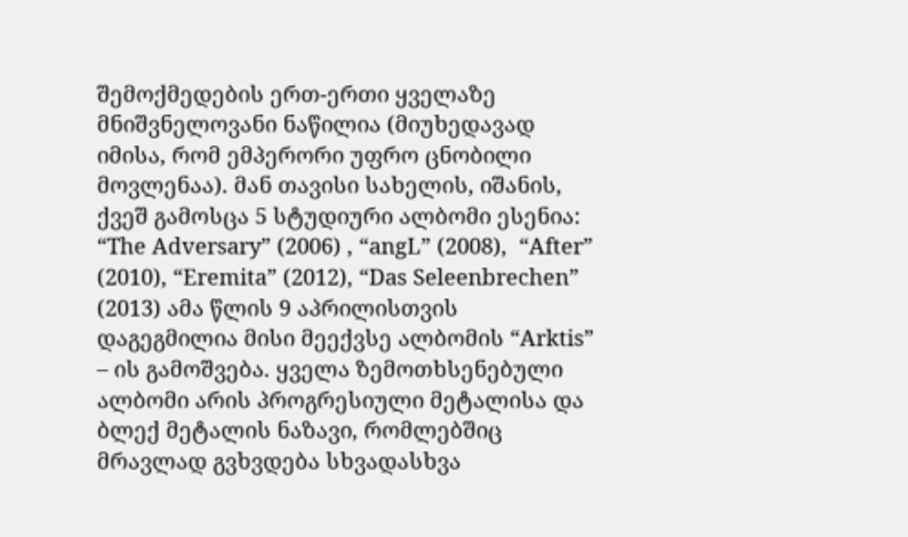შემოქმედების ერთ-ერთი ყველაზე მნიშვნელოვანი ნაწილია (მიუხედავად იმისა, რომ ემპერორი უფრო ცნობილი მოვლენაა). მან თავისი სახელის, იშანის, ქვეშ გამოსცა 5 სტუდიური ალბომი ესენია: “The Adversary” (2006) , “angL” (2008),  “After” (2010), “Eremita” (2012), “Das Seleenbrechen” (2013) ამა წლის 9 აპრილისთვის დაგეგმილია მისი მეექვსე ალბომის “Arktis” – ის გამოშვება. ყველა ზემოთხსენებული ალბომი არის პროგრესიული მეტალისა და ბლექ მეტალის ნაზავი, რომლებშიც მრავლად გვხვდება სხვადასხვა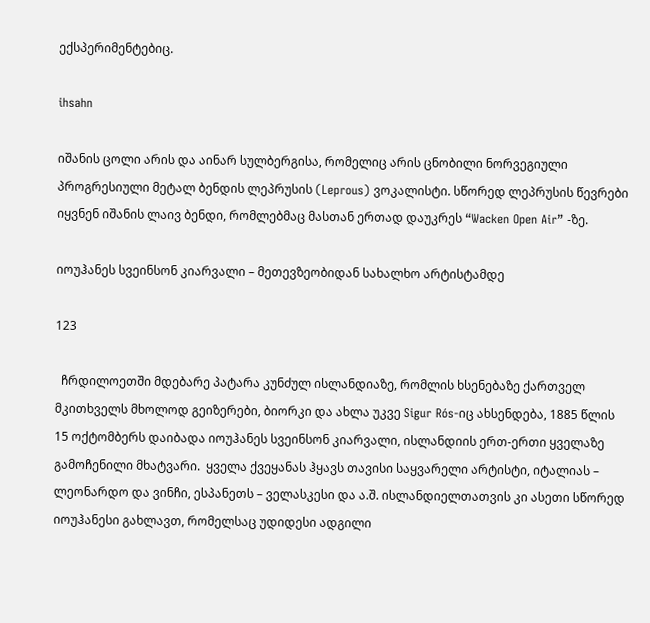ექსპერიმენტებიც.

ihsahn

იშანის ცოლი არის და აინარ სულბერგისა, რომელიც არის ცნობილი ნორვეგიული პროგრესიული მეტალ ბენდის ლეპრუსის (Leprous) ვოკალისტი. სწორედ ლეპრუსის წევრები იყვნენ იშანის ლაივ ბენდი, რომლებმაც მასთან ერთად დაუკრეს “Wacken Open Air” -ზე.

იოუჰანეს სვეინსონ კიარვალი – მეთევზეობიდან სახალხო არტისტამდე

123

  ჩრდილოეთში მდებარე პატარა კუნძულ ისლანდიაზე, რომლის ხსენებაზე ქართველ მკითხველს მხოლოდ გეიზერები, ბიორკი და ახლა უკვე Sigur Rós-იც ახსენდება, 1885 წლის 15 ოქტომბერს დაიბადა იოუჰანეს სვეინსონ კიარვალი, ისლანდიის ერთ-ერთი ყველაზე გამოჩენილი მხატვარი.  ყველა ქვეყანას ჰყავს თავისი საყვარელი არტისტი, იტალიას – ლეონარდო და ვინჩი, ესპანეთს – ველასკესი და ა.შ. ისლანდიელთათვის კი ასეთი სწორედ იოუჰანესი გახლავთ, რომელსაც უდიდესი ადგილი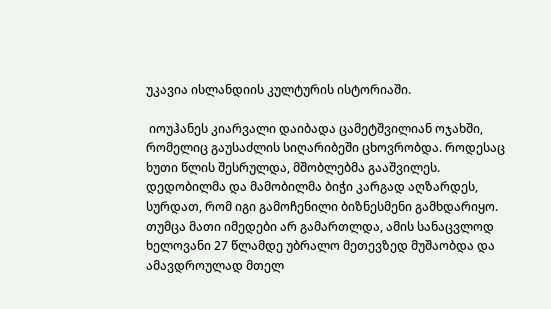უკავია ისლანდიის კულტურის ისტორიაში.

 იოუჰანეს კიარვალი დაიბადა ცამეტშვილიან ოჯახში,  რომელიც გაუსაძლის სიღარიბეში ცხოვრობდა. როდესაც ხუთი წლის შესრულდა, მშობლებმა გააშვილეს.  დედობილმა და მამობილმა ბიჭი კარგად აღზარდეს,  სურდათ, რომ იგი გამოჩენილი ბიზნესმენი გამხდარიყო. თუმცა მათი იმედები არ გამართლდა, ამის სანაცვლოდ ხელოვანი 27 წლამდე უბრალო მეთევზედ მუშაობდა და ამავდროულად მთელ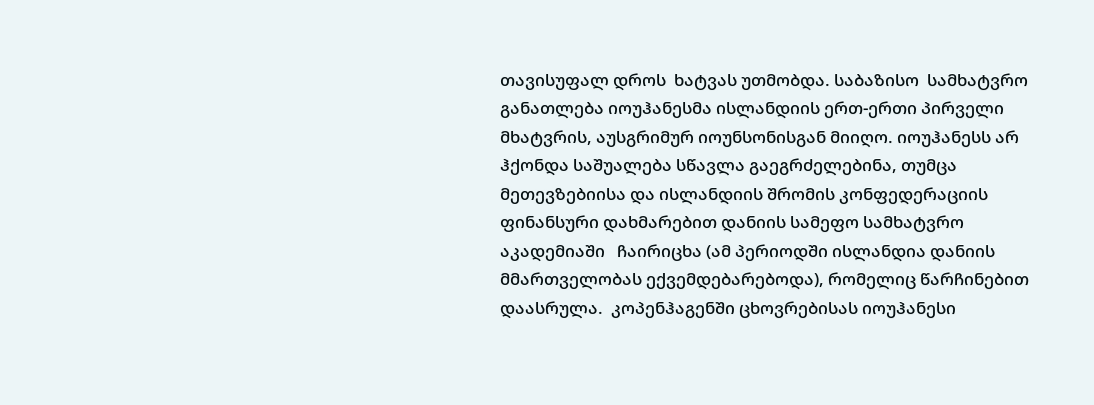თავისუფალ დროს  ხატვას უთმობდა. საბაზისო  სამხატვრო განათლება იოუჰანესმა ისლანდიის ერთ-ერთი პირველი მხატვრის, აუსგრიმურ იოუნსონისგან მიიღო. იოუჰანესს არ ჰქონდა საშუალება სწავლა გაეგრძელებინა, თუმცა მეთევზებიისა და ისლანდიის შრომის კონფედერაციის ფინანსური დახმარებით დანიის სამეფო სამხატვრო აკადემიაში   ჩაირიცხა (ამ პერიოდში ისლანდია დანიის მმართველობას ექვემდებარებოდა), რომელიც წარჩინებით დაასრულა.  კოპენჰაგენში ცხოვრებისას იოუჰანესი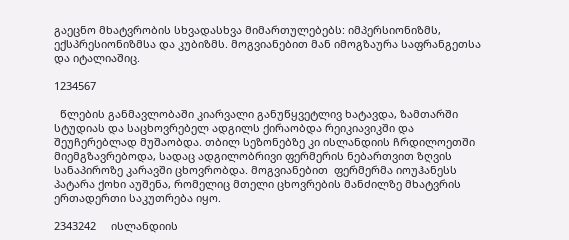გაეცნო მხატვრობის სხვადასხვა მიმართულებებს: იმპერსიონიზმს, ექსპრესიონიზმსა და კუბიზმს. მოგვიანებით მან იმოგზაურა საფრანგეთსა და იტალიაშიც.

1234567

  წლების განმავლობაში კიარვალი განუწყვეტლივ ხატავდა, ზამთარში სტუდიას და საცხოვრებელ ადგილს ქირაობდა რეიკიავიკში და შეუჩერებლად მუშაობდა. თბილ სეზონებზე კი ისლანდიის ჩრდილოეთში მიემგზავრებოდა, სადაც ადგილობრივი ფერმერის ნებართვით ზღვის სანაპიროზე კარავში ცხოვრობდა. მოგვიანებით  ფერმერმა იოუჰანესს პატარა ქოხი აუშენა, რომელიც მთელი ცხოვრების მანძილზე მხატვრის ერთადერთი საკუთრება იყო.

2343242     ისლანდიის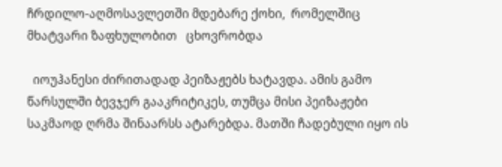ჩრდილო-აღმოსავლეთში მდებარე ქოხი,  რომელშიც  მხატვარი ზაფხულობით   ცხოვრობდა

  იოუჰანესი ძირითადად პეიზაჟებს ხატავდა. ამის გამო წარსულში ბევჯერ გააკრიტიკეს, თუმცა მისი პეიზაჟები საკმაოდ ღრმა შინაარსს ატარებდა. მათში ჩადებული იყო ის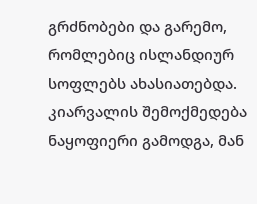გრძნობები და გარემო, რომლებიც ისლანდიურ სოფლებს ახასიათებდა.  კიარვალის შემოქმედება ნაყოფიერი გამოდგა, მან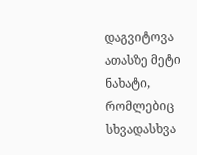დაგვიტოვა ათასზე მეტი ნახატი, რომლებიც სხვადასხვა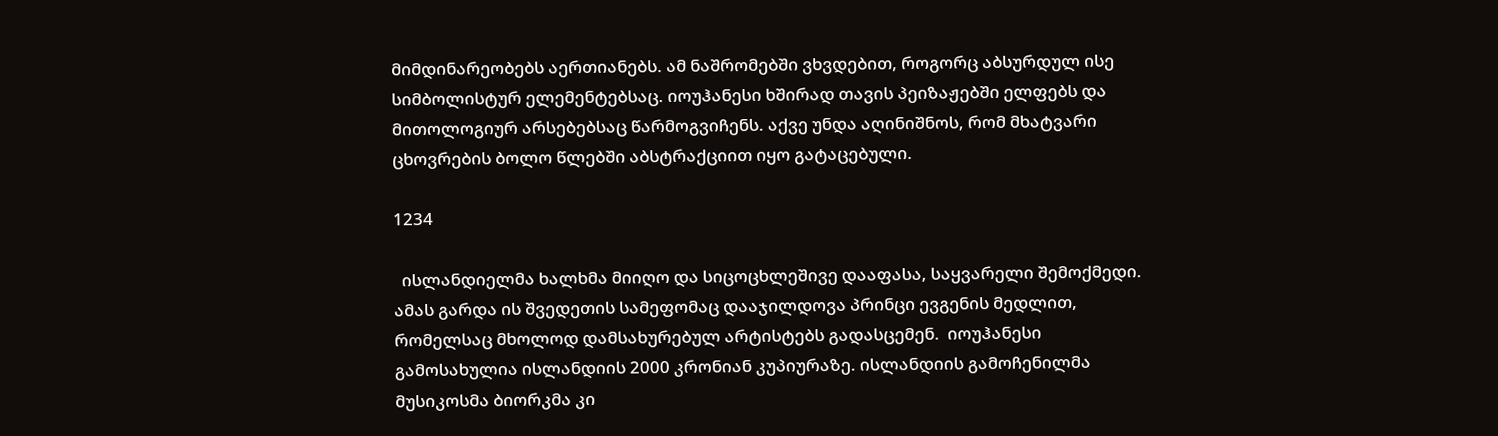მიმდინარეობებს აერთიანებს. ამ ნაშრომებში ვხვდებით, როგორც აბსურდულ ისე სიმბოლისტურ ელემენტებსაც. იოუჰანესი ხშირად თავის პეიზაჟებში ელფებს და მითოლოგიურ არსებებსაც წარმოგვიჩენს. აქვე უნდა აღინიშნოს, რომ მხატვარი ცხოვრების ბოლო წლებში აბსტრაქციით იყო გატაცებული.

1234

  ისლანდიელმა ხალხმა მიიღო და სიცოცხლეშივე დააფასა, საყვარელი შემოქმედი. ამას გარდა ის შვედეთის სამეფომაც დააჯილდოვა პრინცი ევგენის მედლით, რომელსაც მხოლოდ დამსახურებულ არტისტებს გადასცემენ.  იოუჰანესი გამოსახულია ისლანდიის 2000 კრონიან კუპიურაზე. ისლანდიის გამოჩენილმა მუსიკოსმა ბიორკმა კი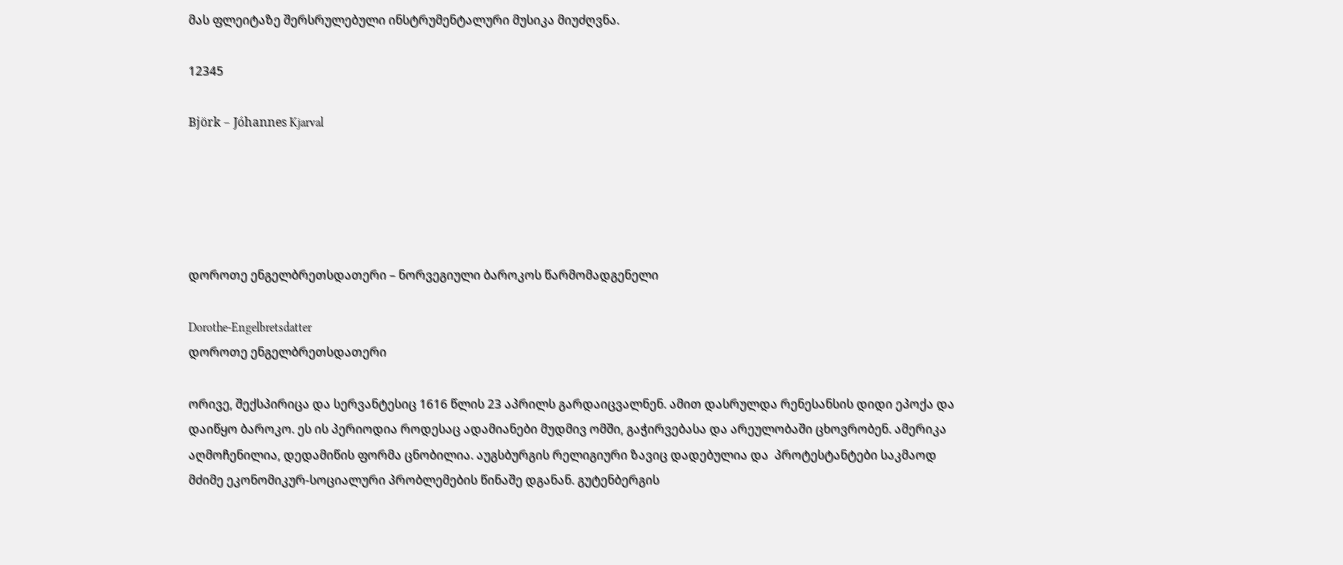მას ფლეიტაზე შერსრულებული ინსტრუმენტალური მუსიკა მიუძღვნა.

12345

Björk – Jóhannes Kjarval





დოროთე ენგელბრეთსდათერი – ნორვეგიული ბაროკოს წარმომადგენელი

Dorothe-Engelbretsdatter
დოროთე ენგელბრეთსდათერი

ორივე, შექსპირიცა და სერვანტესიც 1616 წლის 23 აპრილს გარდაიცვალნენ. ამით დასრულდა რენესანსის დიდი ეპოქა და დაიწყო ბაროკო. ეს ის პერიოდია როდესაც ადამიანები მუდმივ ომში, გაჭირვებასა და არეულობაში ცხოვრობენ. ამერიკა აღმოჩენილია, დედამიწის ფორმა ცნობილია. აუგსბურგის რელიგიური ზავიც დადებულია და  პროტესტანტები საკმაოდ მძიმე ეკონომიკურ-სოციალური პრობლემების წინაშე დგანან. გუტენბერგის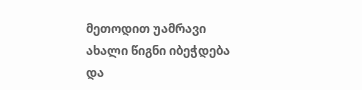მეთოდით უამრავი ახალი წიგნი იბეჭდება და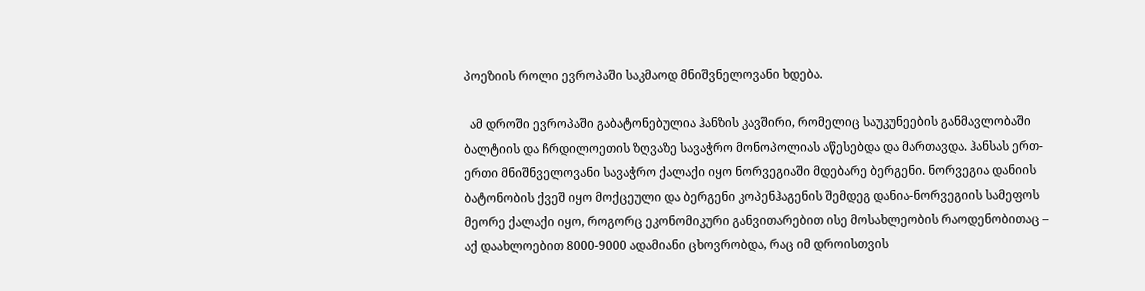პოეზიის როლი ევროპაში საკმაოდ მნიშვნელოვანი ხდება.

  ამ დროში ევროპაში გაბატონებულია ჰანზის კავშირი, რომელიც საუკუნეების განმავლობაში ბალტიის და ჩრდილოეთის ზღვაზე სავაჭრო მონოპოლიას აწესებდა და მართავდა. ჰანსას ერთ-ერთი მნიშნველოვანი სავაჭრო ქალაქი იყო ნორვეგიაში მდებარე ბერგენი. ნორვეგია დანიის ბატონობის ქვეშ იყო მოქცეული და ბერგენი კოპენჰაგენის შემდეგ დანია-ნორვეგიის სამეფოს მეორე ქალაქი იყო, როგორც ეკონომიკური განვითარებით ისე მოსახლეობის რაოდენობითაც –  აქ დაახლოებით 8000-9000 ადამიანი ცხოვრობდა, რაც იმ დროისთვის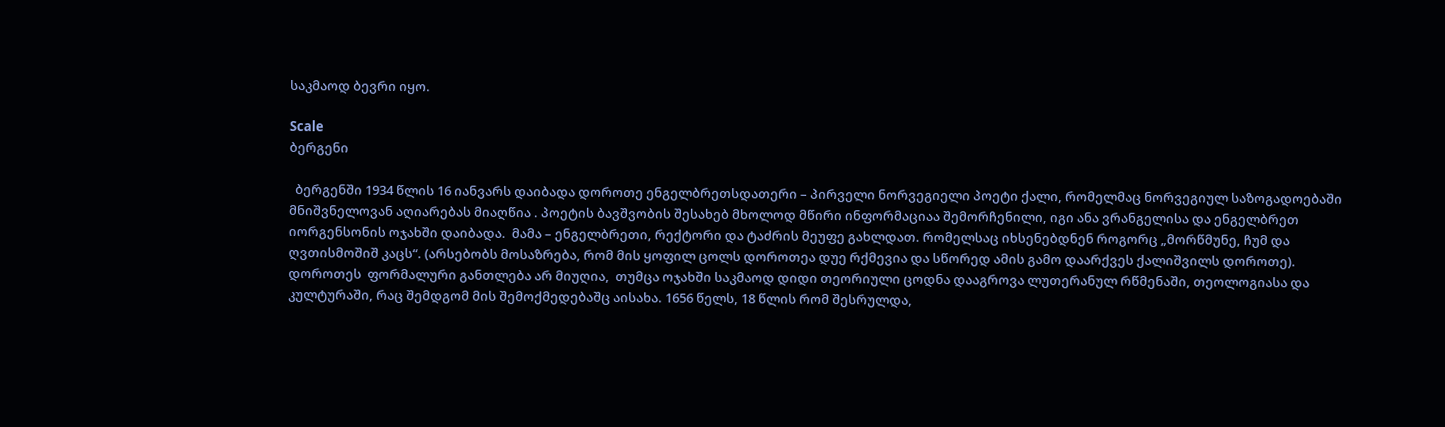საკმაოდ ბევრი იყო.

Scale
ბერგენი

  ბერგენში 1934 წლის 16 იანვარს დაიბადა დოროთე ენგელბრეთსდათერი – პირველი ნორვეგიელი პოეტი ქალი, რომელმაც ნორვეგიულ საზოგადოებაში მნიშვნელოვან აღიარებას მიაღწია . პოეტის ბავშვობის შესახებ მხოლოდ მწირი ინფორმაციაა შემორჩენილი, იგი ანა ვრანგელისა და ენგელბრეთ იორგენსონის ოჯახში დაიბადა.  მამა – ენგელბრეთი, რექტორი და ტაძრის მეუფე გახლდათ. რომელსაც იხსენებდნენ როგორც „მორწმუნე, ჩუმ და ღვთისმოშიშ კაცს“. (არსებობს მოსაზრება, რომ მის ყოფილ ცოლს დოროთეა დუე რქმევია და სწორედ ამის გამო დაარქვეს ქალიშვილს დოროთე). დოროთეს  ფორმალური განთლება არ მიუღია,  თუმცა ოჯახში საკმაოდ დიდი თეორიული ცოდნა დააგროვა ლუთერანულ რწმენაში, თეოლოგიასა და კულტურაში, რაც შემდგომ მის შემოქმედებაშც აისახა. 1656 წელს, 18 წლის რომ შესრულდა,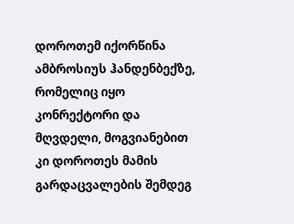დოროთემ იქორწინა ამბროსიუს ჰანდენბექზე, რომელიც იყო კონრექტორი და მღვდელი, მოგვიანებით კი დოროთეს მამის გარდაცვალების შემდეგ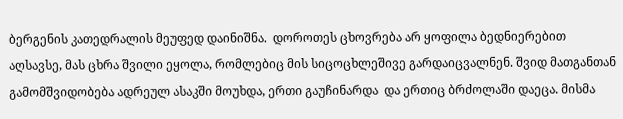ბერგენის კათედრალის მეუფედ დაინიშნა.  დოროთეს ცხოვრება არ ყოფილა ბედნიერებით აღსავსე, მას ცხრა შვილი ეყოლა, რომლებიც მის სიცოცხლეშივე გარდაიცვალნენ. შვიდ მათგანთან გამომშვიდობება ადრეულ ასაკში მოუხდა, ერთი გაუჩინარდა  და ერთიც ბრძოლაში დაეცა. მისმა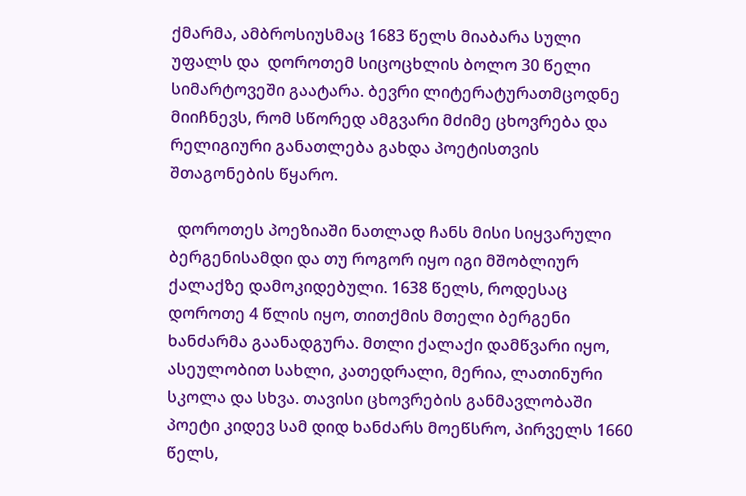ქმარმა, ამბროსიუსმაც 1683 წელს მიაბარა სული უფალს და  დოროთემ სიცოცხლის ბოლო 30 წელი  სიმარტოვეში გაატარა. ბევრი ლიტერატურათმცოდნე მიიჩნევს, რომ სწორედ ამგვარი მძიმე ცხოვრება და რელიგიური განათლება გახდა პოეტისთვის შთაგონების წყარო.

  დოროთეს პოეზიაში ნათლად ჩანს მისი სიყვარული ბერგენისამდი და თუ როგორ იყო იგი მშობლიურ ქალაქზე დამოკიდებული. 1638 წელს, როდესაც დოროთე 4 წლის იყო, თითქმის მთელი ბერგენი ხანძარმა გაანადგურა. მთლი ქალაქი დამწვარი იყო, ასეულობით სახლი, კათედრალი, მერია, ლათინური სკოლა და სხვა. თავისი ცხოვრების განმავლობაში პოეტი კიდევ სამ დიდ ხანძარს მოეწსრო, პირველს 1660 წელს,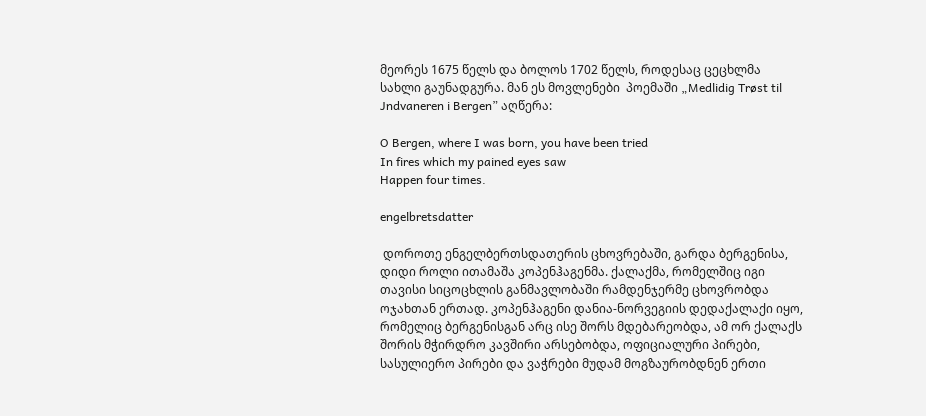მეორეს 1675 წელს და ბოლოს 1702 წელს, როდესაც ცეცხლმა  სახლი გაუნადგურა. მან ეს მოვლენები  პოემაში „Medlidig Trøst til Jndvaneren i Bergen” აღწერა:

O Bergen, where I was born, you have been tried
In fires which my pained eyes saw
Happen four times.

engelbretsdatter

 დოროთე ენგელბერთსდათერის ცხოვრებაში, გარდა ბერგენისა, დიდი როლი ითამაშა კოპენჰაგენმა. ქალაქმა, რომელშიც იგი თავისი სიცოცხლის განმავლობაში რამდენჯერმე ცხოვრობდა ოჯახთან ერთად. კოპენჰაგენი დანია-ნორვეგიის დედაქალაქი იყო, რომელიც ბერგენისგან არც ისე შორს მდებარეობდა, ამ ორ ქალაქს შორის მჭირდრო კავშირი არსებობდა, ოფიციალური პირები, სასულიერო პირები და ვაჭრები მუდამ მოგზაურობდნენ ერთი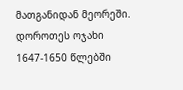მათგანიდან მეორეში. დოროთეს ოჯახი 1647-1650 წლებში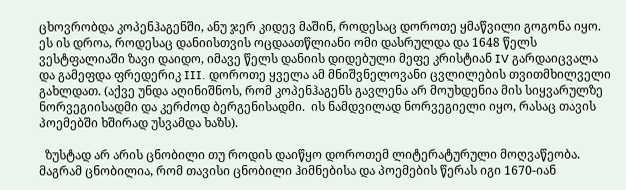ცხოვრობდა კოპენჰაგენში, ანუ ჯერ კიდევ მაშინ, როდესაც დოროთე ყმაწვილი გოგონა იყო. ეს ის დროა, როდესაც დანიისთვის ოცდაათწლიანი ომი დასრულდა და 1648 წელს ვესტფალიაში ზავი დაიდო, იმავე წელს დანიის დიდებული მეფე კრისტიან IV გარდაიცვალა და გამეფდა ფრედერიკ III. დოროთე ყველა ამ მნიშვნელოვანი ცვლილების თვითმხილველი გახლდათ. (აქვე უნდა აღინიშნოს, რომ კოპენჰაგენს გავლენა არ მოუხდენია მის სიყვარულზე ნორვეგიისადმი და კერძოდ ბერგენისადმი.  ის ნამდვილად ნორვეგიელი იყო, რასაც თავის პოემებში ხშირად უსვამდა ხაზს).

  ზუსტად არ არის ცნობილი თუ როდის დაიწყო დოროთემ ლიტერატურული მოღვაწეობა. მაგრამ ცნობილია, რომ თავისი ცნობილი ჰიმნებისა და პოემების წერას იგი 1670-იან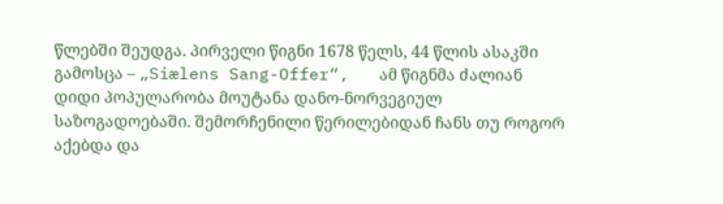წლებში შეუდგა. პირველი წიგნი 1678 წელს, 44 წლის ასაკში გამოსცა – „Siælens Sang-Offer“,   ამ წიგნმა ძალიან დიდი პოპულარობა მოუტანა დანო-ნორვეგიულ საზოგადოებაში. შემორჩენილი წერილებიდან ჩანს თუ როგორ აქებდა და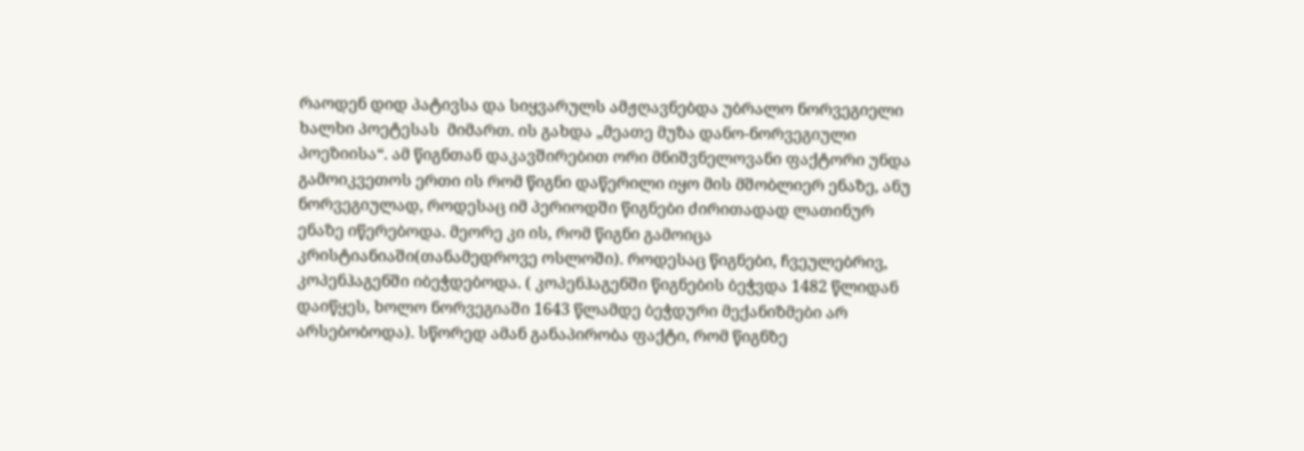რაოდენ დიდ პატივსა და სიყვარულს ამჟღავნებდა უბრალო ნორვეგიელი ხალხი პოეტესას  მიმართ. ის გახდა „მეათე მუზა დანო-ნორვეგიული პოეზიისა“. ამ წიგნთან დაკავშირებით ორი მნიშვნელოვანი ფაქტორი უნდა გამოიკვეთოს ერთი ის რომ წიგნი დაწერილი იყო მის მშობლიერ ენაზე, ანუ ნორვეგიულად, როდესაც იმ პერიოდში წიგნები ძირითადად ლათინურ ენაზე იწერებოდა. მეორე კი ის, რომ წიგნი გამოიცა კრისტიანიაში(თანამედროვე ოსლოში). როდესაც წიგნები, ჩვეულებრივ,  კოპენჰაგენში იბეჭდებოდა. ( კოპენჰაგენში წიგნების ბეჭვდა 1482 წლიდან დაიწყეს, ხოლო ნორვეგიაში 1643 წლამდე ბეჭდური მექანიზმები არ არსებობოდა). სწორედ ამან განაპირობა ფაქტი, რომ წიგნზე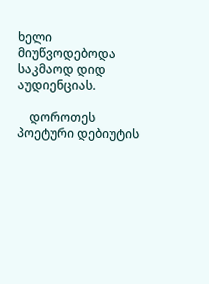ხელი მიუწვოდებოდა საკმაოდ დიდ აუდიენციას.

    დოროთეს პოეტური დებიუტის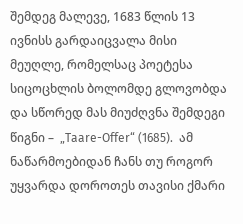შემდეგ მალევე, 1683 წლის 13 ივნისს გარდაიცვალა მისი მეუღლე, რომელსაც პოეტესა სიცოცხლის ბოლომდე გლოვობდა და სწორედ მას მიუძღვნა შემდეგი წიგნი –  „Taare-Offer“ (1685).  ამ  ნაწარმოებიდან ჩანს თუ როგორ უყვარდა დოროთეს თავისი ქმარი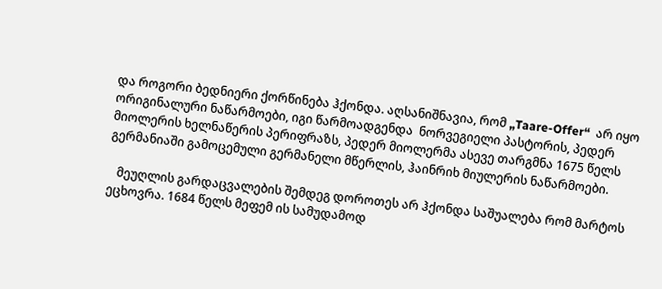და როგორი ბედნიერი ქორწინება ჰქონდა. აღსანიშნავია, რომ „Taare-Offer“  არ იყო  ორიგინალური ნაწარმოები, იგი წარმოადგენდა  ნორვეგიელი პასტორის, პედერ მიოლერის ხელნაწერის პერიფრაზს, პედერ მიოლერმა ასევე თარგმნა 1675 წელს გერმანიაში გამოცემული გერმანელი მწერლის, ჰაინრიხ მიულერის ნაწარმოები.

   მეუღლის გარდაცვალების შემდეგ დოროთეს არ ჰქონდა საშუალება რომ მარტოს ეცხოვრა. 1684 წელს მეფემ ის სამუდამოდ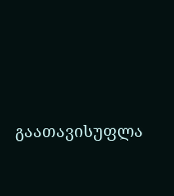გაათავისუფლა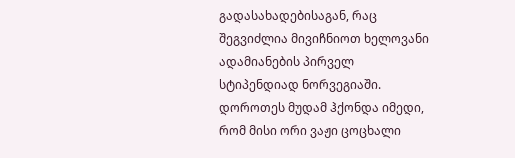გადასახადებისაგან, რაც შეგვიძლია მივიჩნიოთ ხელოვანი ადამიანების პირველ სტიპენდიად ნორვეგიაში. დოროთეს მუდამ ჰქონდა იმედი, რომ მისი ორი ვაჟი ცოცხალი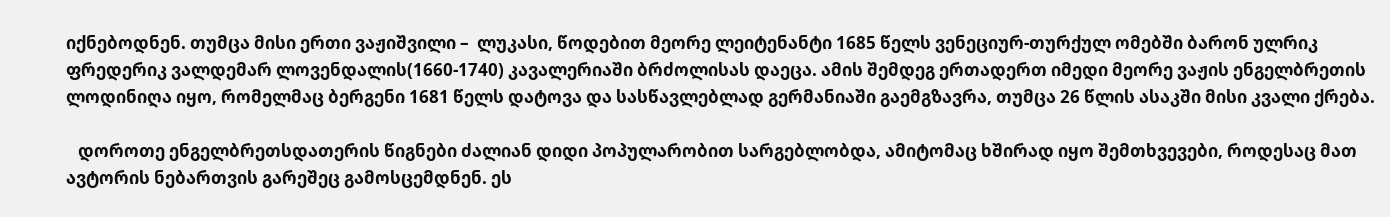იქნებოდნენ. თუმცა მისი ერთი ვაჟიშვილი –  ლუკასი, წოდებით მეორე ლეიტენანტი 1685 წელს ვენეციურ-თურქულ ომებში ბარონ ულრიკ ფრედერიკ ვალდემარ ლოვენდალის(1660-1740) კავალერიაში ბრძოლისას დაეცა. ამის შემდეგ ერთადერთ იმედი მეორე ვაჟის ენგელბრეთის ლოდინიღა იყო, რომელმაც ბერგენი 1681 წელს დატოვა და სასწავლებლად გერმანიაში გაემგზავრა, თუმცა 26 წლის ასაკში მისი კვალი ქრება.

   დოროთე ენგელბრეთსდათერის წიგნები ძალიან დიდი პოპულარობით სარგებლობდა, ამიტომაც ხშირად იყო შემთხვევები, როდესაც მათ ავტორის ნებართვის გარეშეც გამოსცემდნენ. ეს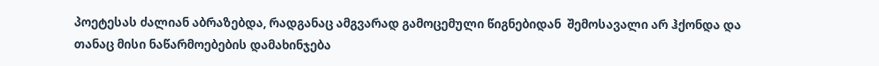პოეტესას ძალიან აბრაზებდა, რადგანაც ამგვარად გამოცემული წიგნებიდან  შემოსავალი არ ჰქონდა და თანაც მისი ნაწარმოებების დამახინჯება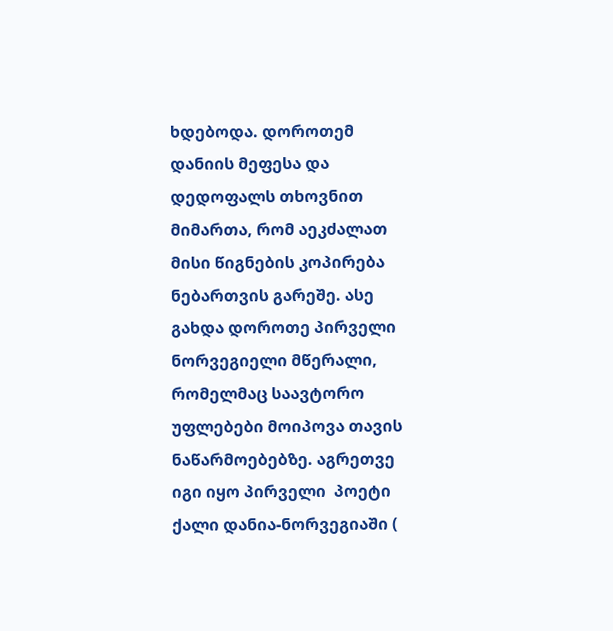ხდებოდა. დოროთემ  დანიის მეფესა და დედოფალს თხოვნით მიმართა, რომ აეკძალათ მისი წიგნების კოპირება ნებართვის გარეშე. ასე გახდა დოროთე პირველი ნორვეგიელი მწერალი, რომელმაც საავტორო უფლებები მოიპოვა თავის ნაწარმოებებზე. აგრეთვე იგი იყო პირველი  პოეტი ქალი დანია-ნორვეგიაში (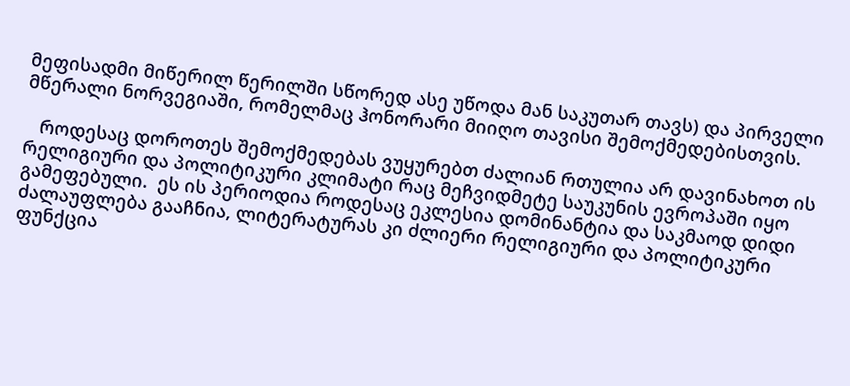მეფისადმი მიწერილ წერილში სწორედ ასე უწოდა მან საკუთარ თავს) და პირველი მწერალი ნორვეგიაში, რომელმაც ჰონორარი მიიღო თავისი შემოქმედებისთვის.

   როდესაც დოროთეს შემოქმედებას ვუყურებთ ძალიან რთულია არ დავინახოთ ის რელიგიური და პოლიტიკური კლიმატი რაც მეჩვიდმეტე საუკუნის ევროპაში იყო გამეფებული.  ეს ის პერიოდია როდესაც ეკლესია დომინანტია და საკმაოდ დიდი ძალაუფლება გააჩნია, ლიტერატურას კი ძლიერი რელიგიური და პოლიტიკური ფუნქცია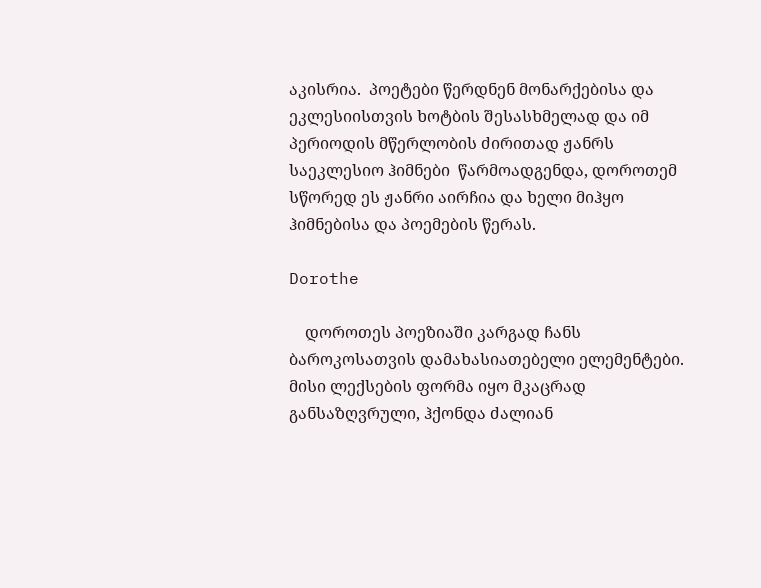აკისრია.  პოეტები წერდნენ მონარქებისა და  ეკლესიისთვის ხოტბის შესასხმელად და იმ პერიოდის მწერლობის ძირითად ჟანრს  საეკლესიო ჰიმნები  წარმოადგენდა, დოროთემ სწორედ ეს ჟანრი აირჩია და ხელი მიჰყო ჰიმნებისა და პოემების წერას.

Dorothe

    დოროთეს პოეზიაში კარგად ჩანს ბაროკოსათვის დამახასიათებელი ელემენტები.  მისი ლექსების ფორმა იყო მკაცრად განსაზღვრული, ჰქონდა ძალიან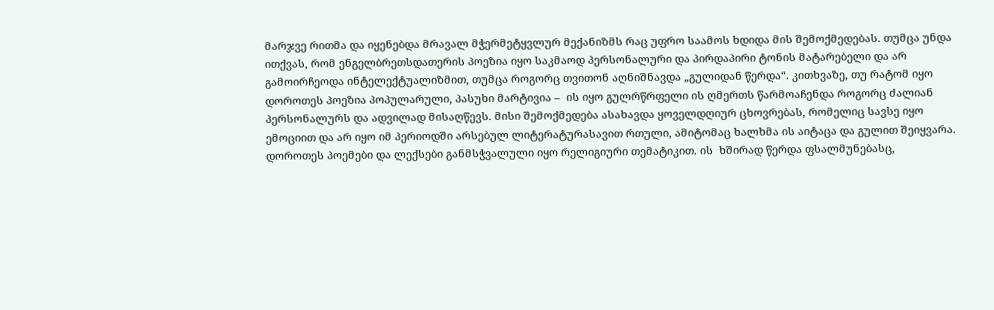მარჯვე რითმა და იყენებდა მრავალ მჭერმეტყვლურ მექანიზმს რაც უფრო საამოს ხდიდა მის შემოქმედებას. თუმცა უნდა ითქვას, რომ ენგელბრეთსდათერის პოეზია იყო საკმაოდ პერსონალური და პირდაპირი ტონის მატარებელი და არ გამოირჩეოდა ინტელექტუალიზმით, თუმცა როგორც თვითონ აღნიშნავდა „გულიდან წერდა“. კითხვაზე, თუ რატომ იყო დოროთეს პოეზია პოპულარული, პასუხი მარტივია –  ის იყო გულრწრფელი ის ღმერთს წარმოაჩენდა როგორც ძალიან პერსონალურს და ადვილად მისაღწევს. მისი შემოქმედება ასახავდა ყოველდღიურ ცხოვრებას, რომელიც სავსე იყო ემოციით და არ იყო იმ პერიოდში არსებულ ლიტერატურასავით რთული, ამიტომაც ხალხმა ის აიტაცა და გულით შეიყვარა. დოროთეს პოემები და ლექსები განმსჭვალული იყო რელიგიური თემატიკით. ის  ხშირად წერდა ფსალმუნებასც,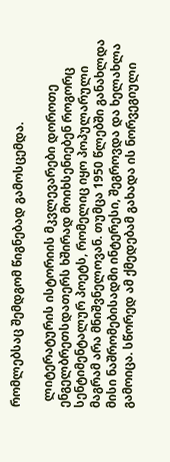რომლებსაც შემდგომ წიგნებად გამოსცემდა.

  ლიტერატურის ისტორიის მკვლევარები დოროთე ენგელბრეთსდათერს ხშირად მოიხსენიებენ როგორც სენტიმენტალურ პოეტს, რომელიც იყო პოპულარული მაგრამ არა მნიშვნელოვან. თუმცა 1950 წლებში განახლდა მისი ნაშრომებისადმი ინტერესი, შეგროვდა და ხელახლა გამოიცა. სწორედ ამ ქმედებამ გახადა ის ნორვეგიული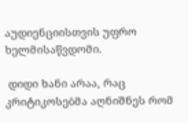აუდიენციისთვის უფრო ხელმისაწვდომი.

 დიდი ხანი არაა, რაც  კრიტიკოსებმა აღნიშნეს რომ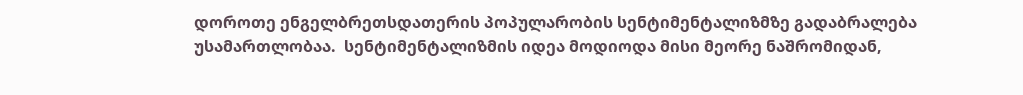დოროთე ენგელბრეთსდათერის პოპულარობის სენტიმენტალიზმზე გადაბრალება უსამართლობაა.  სენტიმენტალიზმის იდეა მოდიოდა მისი მეორე ნაშრომიდან,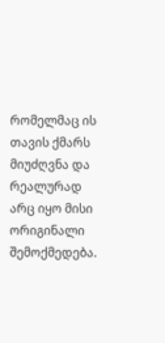რომელმაც ის თავის ქმარს მიუძღვნა და რეალურად არც იყო მისი ორიგინალი შემოქმედება.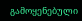გამოყენებული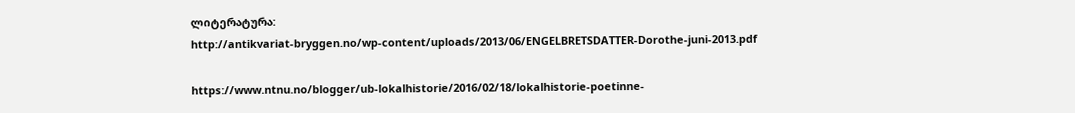ლიტერატურა:
http://antikvariat-bryggen.no/wp-content/uploads/2013/06/ENGELBRETSDATTER-Dorothe-juni-2013.pdf

https://www.ntnu.no/blogger/ub-lokalhistorie/2016/02/18/lokalhistorie-poetinne-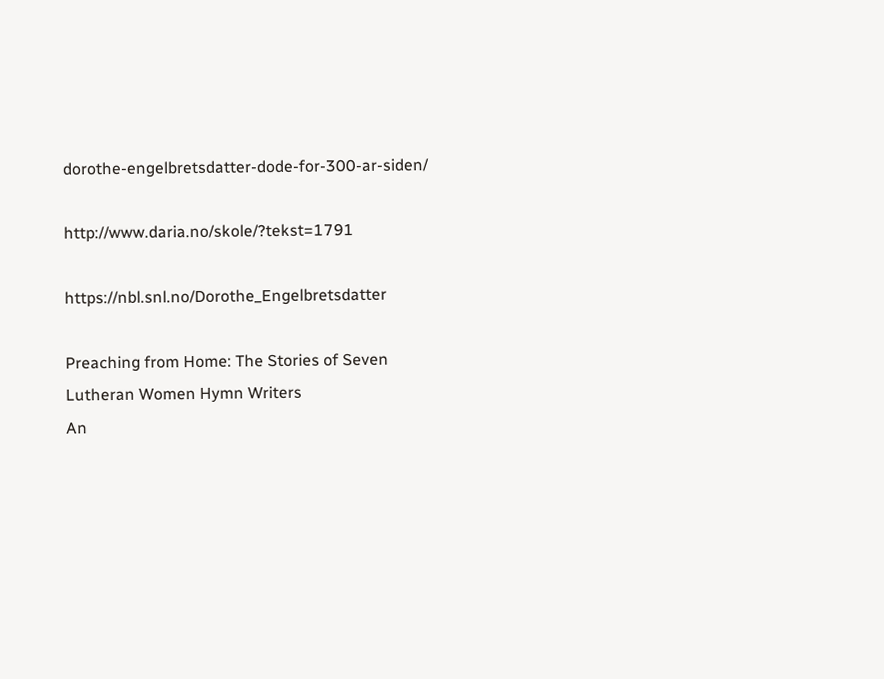dorothe-engelbretsdatter-dode-for-300-ar-siden/

http://www.daria.no/skole/?tekst=1791

https://nbl.snl.no/Dorothe_Engelbretsdatter

Preaching from Home: The Stories of Seven Lutheran Women Hymn Writers
An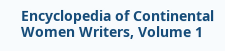Encyclopedia of Continental Women Writers, Volume 1